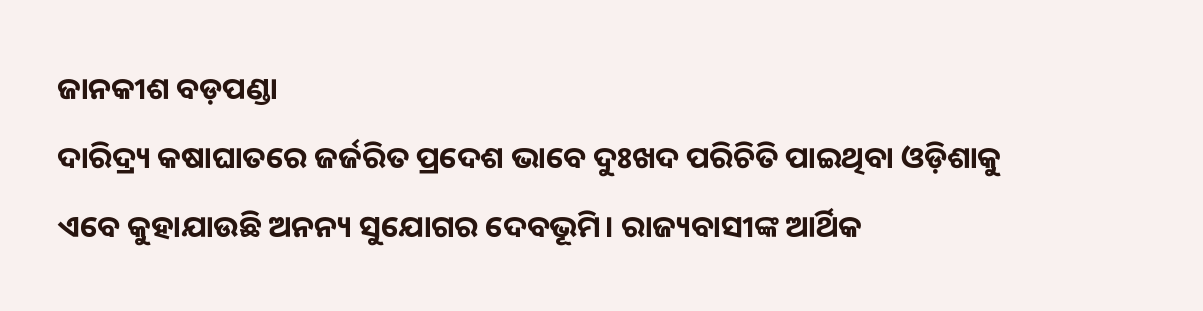ଜାନକୀଶ ବଡ଼ପଣ୍ଡା
ଦାରିଦ୍ର୍ୟ କଷାଘାତରେ ଜର୍ଜରିତ ପ୍ରଦେଶ ଭାବେ ଦୁଃଖଦ ପରିଚିତି ପାଇଥିବା ଓଡ଼ିଶାକୁ ଏବେ କୁହାଯାଉଛି ଅନନ୍ୟ ସୁଯୋଗର ଦେବଭୂମି। ରାଜ୍ୟବାସୀଙ୍କ ଆର୍ଥିକ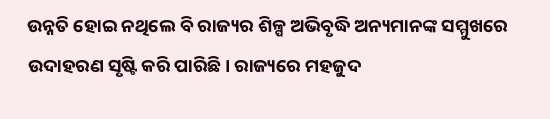ଉନ୍ନତି ହୋଇ ନଥିଲେ ବି ରାଜ୍ୟର ଶିଳ୍ପ ଅଭିବୃଦ୍ଧି ଅନ୍ୟମାନଙ୍କ ସମ୍ମୁଖରେ ଉଦାହରଣ ସୃଷ୍ଟି କରି ପାରିଛି। ରାଜ୍ୟରେ ମହଜୁଦ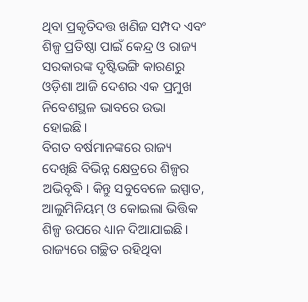ଥିବା ପ୍ରକୃତିଦତ୍ତ ଖଣିଜ ସମ୍ପଦ ଏବଂ ଶିଳ୍ପ ପ୍ରତିଷ୍ଠା ପାଇଁ କେନ୍ଦ୍ର ଓ ରାଜ୍ୟ ସରକାରଙ୍କ ଦୃଷ୍ଟିଭଙ୍ଗି କାରଣରୁ ଓଡ଼ିଶା ଆଜି ଦେଶର ଏକ ପ୍ରମୁଖ ନିବେଶସ୍ଥଳ ଭାବରେ ଉଭା ହୋଇଛି।
ବିଗତ ବର୍ଷମାନଙ୍କରେ ରାଜ୍ୟ ଦେଖିଛି ବିଭିନ୍ନ କ୍ଷେତ୍ରରେ ଶିଳ୍ପର ଅଭିବୃଦ୍ଧି। କିନ୍ତୁ ସବୁବେଳେ ଇସ୍ପାତ, ଆଲୁମିନିୟମ୍ ଓ କୋଇଲା ଭିତ୍ତିକ ଶିଳ୍ପ ଉପରେ ଧ୍ୟାନ ଦିଆଯାଇଛି। ରାଜ୍ୟରେ ଗଚ୍ଛିତ ରହିଥିବା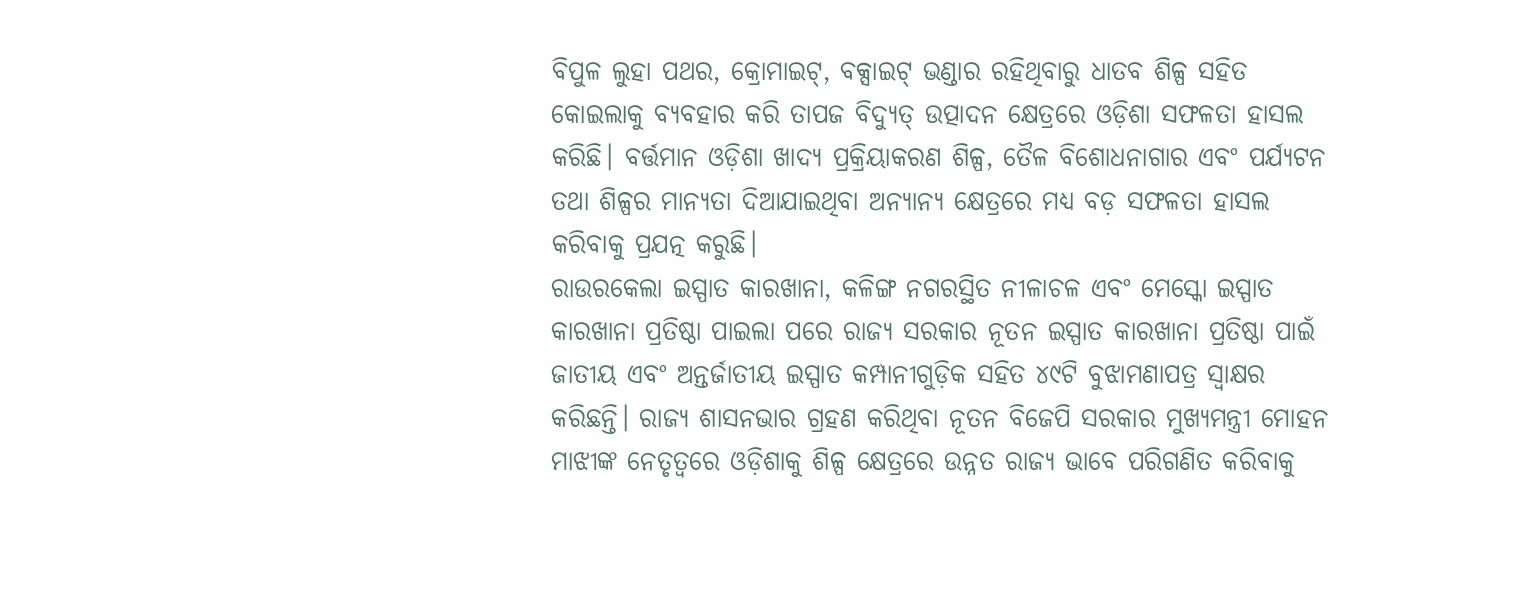ବିପୁଳ ଲୁହା ପଥର, କ୍ରୋମାଇଟ୍, ବକ୍ସାଇଟ୍ ଭଣ୍ଡାର ରହିଥିବାରୁ ଧାତବ ଶିଳ୍ପ ସହିତ କୋଇଲାକୁ ବ୍ୟବହାର କରି ତାପଜ ବିଦ୍ୟୁତ୍ ଉତ୍ପାଦନ କ୍ଷେତ୍ରରେ ଓଡ଼ିଶା ସଫଳତା ହାସଲ କରିଛି। ବର୍ତ୍ତମାନ ଓଡ଼ିଶା ଖାଦ୍ୟ ପ୍ରକ୍ରିୟାକରଣ ଶିଳ୍ପ, ତୈଳ ବିଶୋଧନାଗାର ଏବଂ ପର୍ଯ୍ୟଟନ ତଥା ଶିଳ୍ପର ମାନ୍ୟତା ଦିଆଯାଇଥିବା ଅନ୍ୟାନ୍ୟ କ୍ଷେତ୍ରରେ ମଧ୍ୟ ବଡ଼ ସଫଳତା ହାସଲ କରିବାକୁ ପ୍ରଯତ୍ନ କରୁଛି।
ରାଉରକେଲା ଇସ୍ପାତ କାରଖାନା, କଳିଙ୍ଗ ନଗରସ୍ଥିତ ନୀଳାଚଳ ଏବଂ ମେସ୍କୋ ଇସ୍ପାତ କାରଖାନା ପ୍ରତିଷ୍ଠା ପାଇଲା ପରେ ରାଜ୍ୟ ସରକାର ନୂତନ ଇସ୍ପାତ କାରଖାନା ପ୍ରତିଷ୍ଠା ପାଇଁ ଜାତୀୟ ଏବଂ ଅନ୍ତର୍ଜାତୀୟ ଇସ୍ପାତ କମ୍ପାନୀଗୁଡ଼ିକ ସହିତ ୪୯ଟି ବୁଝାମଣାପତ୍ର ସ୍ୱାକ୍ଷର କରିଛନ୍ତି। ରାଜ୍ୟ ଶାସନଭାର ଗ୍ରହଣ କରିଥିବା ନୂତନ ବିଜେପି ସରକାର ମୁଖ୍ୟମନ୍ତ୍ରୀ ମୋହନ ମାଝୀଙ୍କ ନେତୃତ୍ୱରେ ଓଡ଼ିଶାକୁ ଶିଳ୍ପ କ୍ଷେତ୍ରରେ ଉନ୍ନତ ରାଜ୍ୟ ଭାବେ ପରିଗଣିତ କରିବାକୁ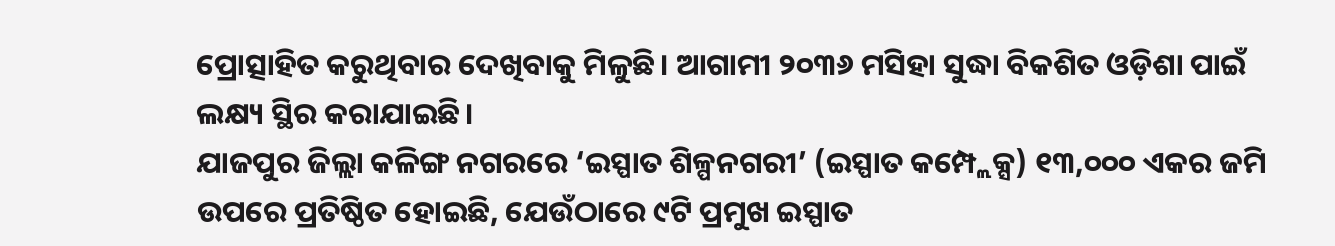ପ୍ରୋତ୍ସାହିତ କରୁଥିବାର ଦେଖିବାକୁ ମିଳୁଛି। ଆଗାମୀ ୨୦୩୬ ମସିହା ସୁଦ୍ଧା ବିକଶିତ ଓଡ଼ିଶା ପାଇଁ ଲକ୍ଷ୍ୟ ସ୍ଥିର କରାଯାଇଛି।
ଯାଜପୁର ଜିଲ୍ଲା କଳିଙ୍ଗ ନଗରରେ ‘ଇସ୍ପାତ ଶିଳ୍ପନଗରୀ’ (ଇସ୍ପାତ କମ୍ପ୍ଲେକ୍ସ) ୧୩,୦୦୦ ଏକର ଜମି ଉପରେ ପ୍ରତିଷ୍ଠିତ ହୋଇଛି, ଯେଉଁଠାରେ ୯ଟି ପ୍ରମୁଖ ଇସ୍ପାତ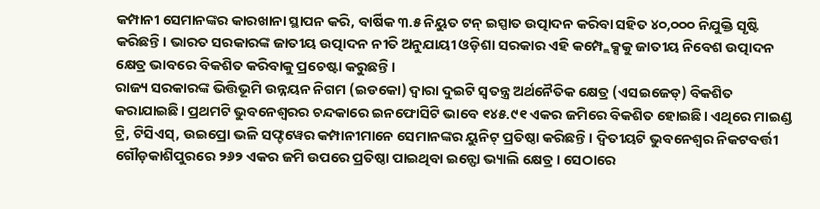କମ୍ପାନୀ ସେମାନଙ୍କର କାରଖାନା ସ୍ଥାପନ କରି, ବାର୍ଷିକ ୩.୫ ନିୟୁତ ଟନ୍ ଇସ୍ପାତ ଉତ୍ପାଦନ କରିବା ସହିତ ୪୦,୦୦୦ ନିଯୁକ୍ତି ସୃଷ୍ଟି କରିଛନ୍ତି। ଭାରତ ସରକାରଙ୍କ ଜାତୀୟ ଉତ୍ପାଦନ ନୀତି ଅନୁଯାୟୀ ଓଡ଼ିଶା ସରକାର ଏହି କମ୍ପ୍ଲେକ୍ସକୁ ଜାତୀୟ ନିବେଶ ଉତ୍ପାଦନ କ୍ଷେତ୍ର ଭାବରେ ବିକଶିତ କରିବାକୁ ପ୍ରଚେଷ୍ଟା କରୁଛନ୍ତି।
ରାଜ୍ୟ ସରକାରଙ୍କ ଭିତ୍ତିଭୂମି ଉନ୍ନୟନ ନିଗମ (ଇଡକୋ) ଦ୍ୱାରା ଦୁଇଟି ସ୍ୱତନ୍ତ୍ର ଅର୍ଥନୈତିକ କ୍ଷେତ୍ର (ଏସଇଜେଡ୍) ବିକଶିତ କରାଯାଇଛି। ପ୍ରଥମଟି ଭୁବନେଶ୍ୱରର ଚନ୍ଦକାରେ ଇନଫୋସିଟି ଭାବେ ୧୪୫.୯୧ ଏକର ଜମିରେ ବିକଶିତ ହୋଇଛି। ଏଥିରେ ମାଇଣ୍ଡ ଟ୍ରି, ଟିସିଏସ୍, ଉଇପ୍ରୋ ଭଳି ସଫ୍ଟୱେର କମ୍ପାନୀମାନେ ସେମାନଙ୍କର ୟୁନିଟ୍ ପ୍ରତିଷ୍ଠା କରିଛନ୍ତି। ଦ୍ୱିତୀୟଟି ଭୁବନେଶ୍ୱର ନିକଟବର୍ତ୍ତୀ ଗୌଡ଼କାଶିପୁରରେ ୨୬୨ ଏକର ଜମି ଉପରେ ପ୍ରତିଷ୍ଠା ପାଇଥିବା ଇନ୍ଫୋ ଭ୍ୟାଲି କ୍ଷେତ୍ର। ସେଠାରେ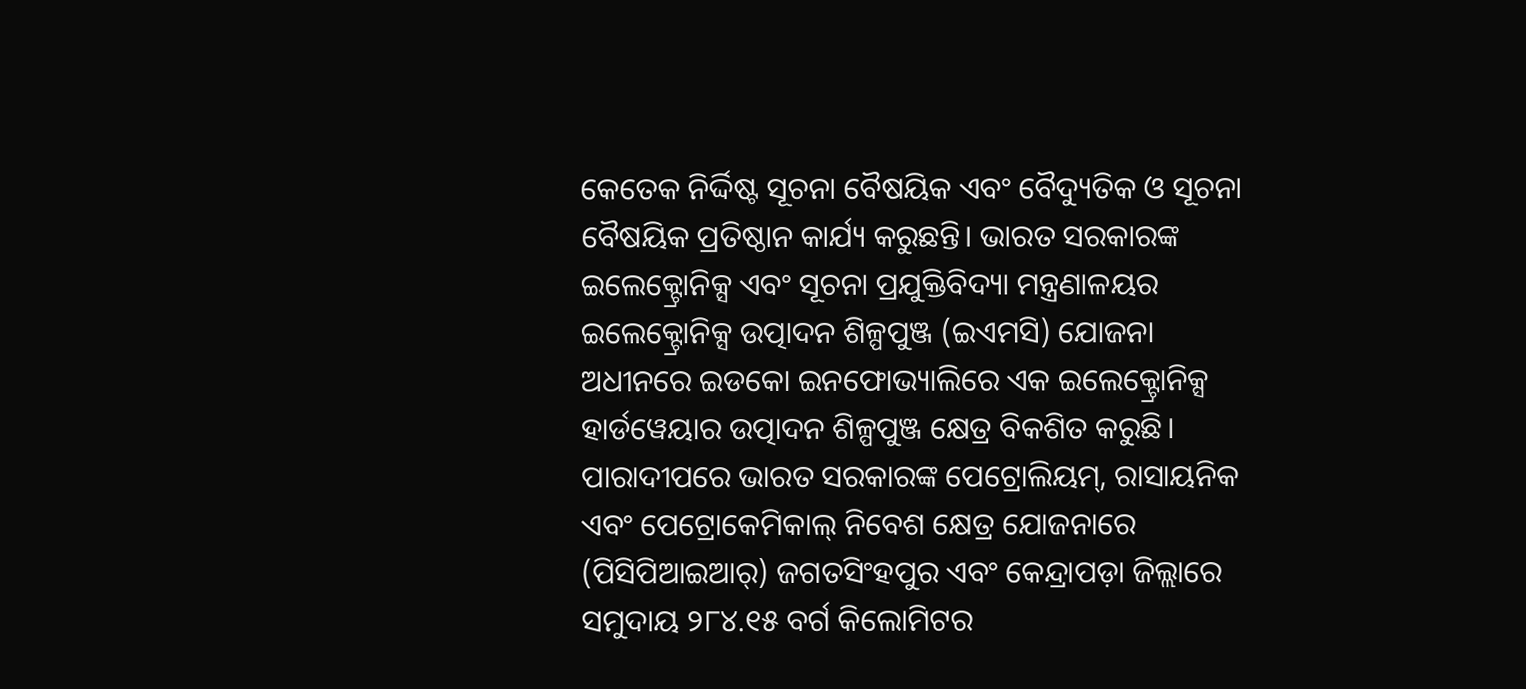କେତେକ ନିର୍ଦ୍ଦିଷ୍ଟ ସୂଚନା ବୈଷୟିକ ଏବଂ ବୈଦ୍ୟୁତିକ ଓ ସୂଚନା ବୈଷୟିକ ପ୍ରତିଷ୍ଠାନ କାର୍ଯ୍ୟ କରୁଛନ୍ତି। ଭାରତ ସରକାରଙ୍କ ଇଲେକ୍ଟ୍ରୋନିକ୍ସ ଏବଂ ସୂଚନା ପ୍ରଯୁକ୍ତିବିଦ୍ୟା ମନ୍ତ୍ରଣାଳୟର ଇଲେକ୍ଟ୍ରୋନିକ୍ସ ଉତ୍ପାଦନ ଶିଳ୍ପପୁଞ୍ଜ (ଇଏମସି) ଯୋଜନା ଅଧୀନରେ ଇଡକୋ ଇନଫୋଭ୍ୟାଲିରେ ଏକ ଇଲେକ୍ଟ୍ରୋନିକ୍ସ ହାର୍ଡୱେୟାର ଉତ୍ପାଦନ ଶିଳ୍ପପୁଞ୍ଜ କ୍ଷେତ୍ର ବିକଶିତ କରୁଛି।
ପାରାଦୀପରେ ଭାରତ ସରକାରଙ୍କ ପେଟ୍ରୋଲିୟମ୍, ରାସାୟନିକ ଏବଂ ପେଟ୍ରୋକେମିକାଲ୍ ନିବେଶ କ୍ଷେତ୍ର ଯୋଜନାରେ (ପିସିପିଆଇଆର୍) ଜଗତସିଂହପୁର ଏବଂ କେନ୍ଦ୍ରାପଡ଼ା ଜିଲ୍ଲାରେ ସମୁଦାୟ ୨୮୪.୧୫ ବର୍ଗ କିଲୋମିଟର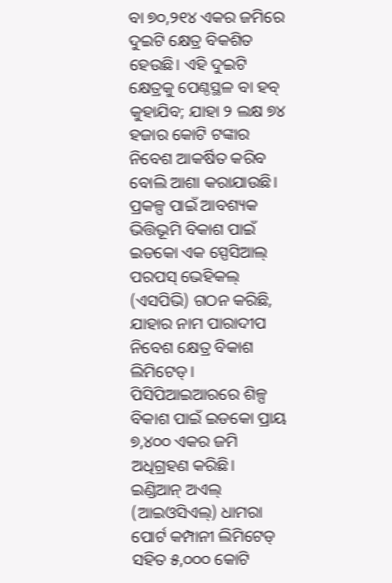ବା ୭୦,୨୧୪ ଏକର ଜମିରେ ଦୁଇଟି କ୍ଷେତ୍ର ବିକଶିତ ହେଉଛି। ଏହି ଦୁଇଟି କ୍ଷେତ୍ରକୁ ପେଣ୍ଠସ୍ଥଳ ବା ହବ୍ କୁହାଯିବ; ଯାହା ୨ ଲକ୍ଷ ୭୪ ହଜାର କୋଟି ଟଙ୍କାର ନିବେଶ ଆକର୍ଷିତ କରିବ ବୋଲି ଆଶା କରାଯାଉଛି। ପ୍ରକଳ୍ପ ପାଇଁ ଆବଶ୍ୟକ ଭିତ୍ତିଭୂମି ବିକାଶ ପାଇଁ ଇଡକୋ ଏକ ସ୍ପେସିଆଲ୍ ପରପସ୍ ଭେହିକଲ୍ (ଏସପିଭି) ଗଠନ କରିଛି, ଯାହାର ନାମ ପାରାଦୀପ ନିବେଶ କ୍ଷେତ୍ର ବିକାଶ ଲିମିଟେଡ୍। ପିସିପିଆଇଆରରେ ଶିଳ୍ପ ବିକାଶ ପାଇଁ ଇଡକୋ ପ୍ରାୟ ୭,୪୦୦ ଏକର ଜମି ଅଧିଗ୍ରହଣ କରିଛି।
ଇଣ୍ଡିଆନ୍ ଅଏଲ୍ (ଆଇଓସିଏଲ୍) ଧାମରା ପୋର୍ଟ କମ୍ପାନୀ ଲିମିଟେଡ୍ ସହିତ ୫,୦୦୦ କୋଟି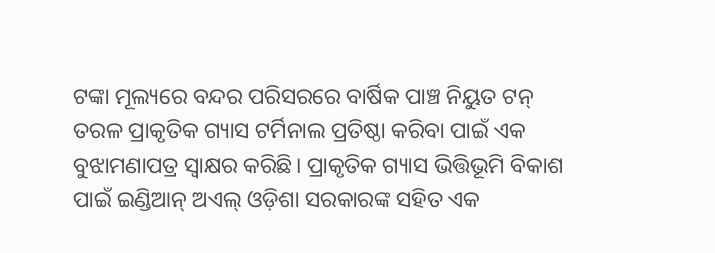ଟଙ୍କା ମୂଲ୍ୟରେ ବନ୍ଦର ପରିସରରେ ବାର୍ଷିକ ପାଞ୍ଚ ନିୟୁତ ଟନ୍ ତରଳ ପ୍ରାକୃତିକ ଗ୍ୟାସ ଟର୍ମିନାଲ ପ୍ରତିଷ୍ଠା କରିବା ପାଇଁ ଏକ ବୁଝାମଣାପତ୍ର ସ୍ୱାକ୍ଷର କରିଛି। ପ୍ରାକୃତିକ ଗ୍ୟାସ ଭିତ୍ତିଭୂମି ବିକାଶ ପାଇଁ ଇଣ୍ଡିଆନ୍ ଅଏଲ୍ ଓଡ଼ିଶା ସରକାରଙ୍କ ସହିତ ଏକ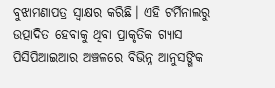ବୁଝାମଣାପତ୍ର ସ୍ୱାକ୍ଷର କରିଛି। ଏହି ଟର୍ମିନାଲରୁ ଉତ୍ପାଦିତ ହେବାକୁ ଥିବା ପ୍ରାକୃତିକ ଗ୍ୟାସ ପିସିପିଆଇଆର ଅଞ୍ଚଳରେ ବିଭିନ୍ନ ଆନୁସଙ୍ଗିକ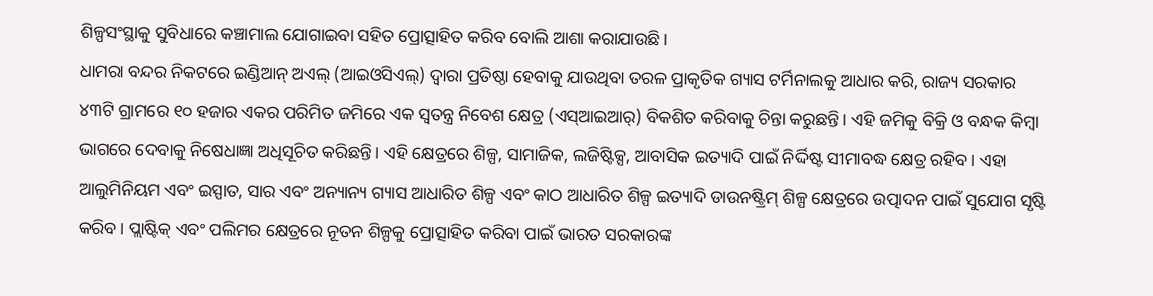ଶିଳ୍ପସଂସ୍ଥାକୁ ସୁବିଧାରେ କଞ୍ଚାମାଲ ଯୋଗାଇବା ସହିତ ପ୍ରୋତ୍ସାହିତ କରିବ ବୋଲି ଆଶା କରାଯାଉଛି।
ଧାମରା ବନ୍ଦର ନିକଟରେ ଇଣ୍ଡିଆନ୍ ଅଏଲ୍ (ଆଇଓସିଏଲ୍) ଦ୍ୱାରା ପ୍ରତିଷ୍ଠା ହେବାକୁ ଯାଉଥିବା ତରଳ ପ୍ରାକୃତିକ ଗ୍ୟାସ ଟର୍ମିନାଲକୁ ଆଧାର କରି, ରାଜ୍ୟ ସରକାର ୪୩ଟି ଗ୍ରାମରେ ୧୦ ହଜାର ଏକର ପରିମିତ ଜମିରେ ଏକ ସ୍ୱତନ୍ତ୍ର ନିବେଶ କ୍ଷେତ୍ର (ଏସ୍ଆଇଆର୍) ବିକଶିତ କରିବାକୁ ଚିନ୍ତା କରୁଛନ୍ତି। ଏହି ଜମିକୁ ବିକ୍ରି ଓ ବନ୍ଧକ କିମ୍ବା ଭାଗରେ ଦେବାକୁ ନିଷେଧାଜ୍ଞା ଅଧିସୂଚିତ କରିଛନ୍ତି। ଏହି କ୍ଷେତ୍ରରେ ଶିଳ୍ପ, ସାମାଜିକ, ଲଜିଷ୍ଟିକ୍ସ, ଆବାସିକ ଇତ୍ୟାଦି ପାଇଁ ନିର୍ଦ୍ଦିଷ୍ଟ ସୀମାବଦ୍ଧ କ୍ଷେତ୍ର ରହିବ। ଏହା ଆଲୁମିନିୟମ ଏବଂ ଇସ୍ପାତ, ସାର ଏବଂ ଅନ୍ୟାନ୍ୟ ଗ୍ୟାସ ଆଧାରିତ ଶିଳ୍ପ ଏବଂ କାଠ ଆଧାରିତ ଶିଳ୍ପ ଇତ୍ୟାଦି ଡାଉନଷ୍ଟ୍ରିମ୍ ଶିଳ୍ପ କ୍ଷେତ୍ରରେ ଉତ୍ପାଦନ ପାଇଁ ସୁଯୋଗ ସୃଷ୍ଟି କରିବ। ପ୍ଲାଷ୍ଟିକ୍ ଏବଂ ପଲିମର କ୍ଷେତ୍ରରେ ନୂତନ ଶିଳ୍ପକୁ ପ୍ରୋତ୍ସାହିତ କରିବା ପାଇଁ ଭାରତ ସରକାରଙ୍କ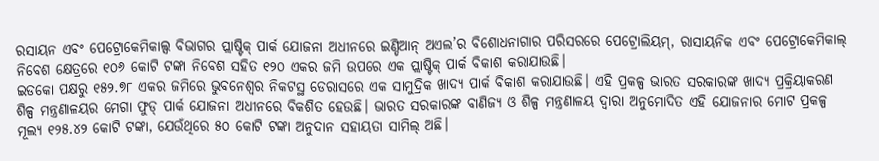ରସାୟନ ଏବଂ ପେଟ୍ରୋକେମିକାଲ୍ସ ବିଭାଗର ପ୍ଲାଷ୍ଟିକ୍ ପାର୍କ ଯୋଜନା ଅଧୀନରେ ଇଣ୍ଡିଆନ୍ ଅଏଲ’ର ବିଶୋଧନାଗାର ପରିସରରେ ପେଟ୍ରୋଲିୟମ୍, ରାସାୟନିକ ଏବଂ ପେଟ୍ରୋକେମିକାଲ୍ ନିବେଶ କ୍ଷେତ୍ରରେ ୧୦୬ କୋଟି ଟଙ୍କା ନିବେଶ ସହିତ ୧୨୦ ଏକର ଜମି ଉପରେ ଏକ ପ୍ଲାଷ୍ଟିକ୍ ପାର୍କ ବିକାଶ କରାଯାଉଛି।
ଇଡକୋ ପକ୍ଷରୁ ୧୫୨.୭୮ ଏକର ଜମିରେ ଭୁବନେଶ୍ୱର ନିକଟସ୍ଥ ଡେରାସରେ ଏକ ସାମୁଦ୍ରିକ ଖାଦ୍ୟ ପାର୍କ ବିକାଶ କରାଯାଉଛି। ଏହି ପ୍ରକଳ୍ପ ଭାରତ ସରକାରଙ୍କ ଖାଦ୍ୟ ପ୍ରକ୍ରିୟାକରଣ ଶିଳ୍ପ ମନ୍ତ୍ରଣାଳୟର ମେଗା ଫୁଡ୍ ପାର୍କ ଯୋଜନା ଅଧୀନରେ ବିକଶିତ ହେଉଛି। ଭାରତ ସରକାରଙ୍କ ବାଣିଜ୍ୟ ଓ ଶିଳ୍ପ ମନ୍ତ୍ରଣାଳୟ ଦ୍ୱାରା ଅନୁମୋଦିତ ଏହି ଯୋଜନାର ମୋଟ ପ୍ରକଳ୍ପ ମୂଲ୍ୟ ୧୨୫.୪୨ କୋଟି ଟଙ୍କା, ଯେଉଁଥିରେ ୫୦ କୋଟି ଟଙ୍କା ଅନୁଦାନ ସହାୟତା ସାମିଲ୍ ଅଛି।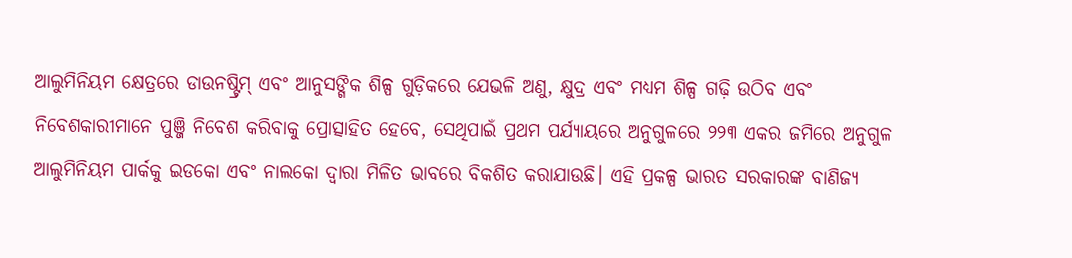ଆଲୁମିନିୟମ କ୍ଷେତ୍ରରେ ଡାଉନଷ୍ଟ୍ରିମ୍ ଏବଂ ଆନୁସଙ୍ଗିକ ଶିଳ୍ପ ଗୁଡ଼ିକରେ ଯେଭଳି ଅଣୁ, କ୍ଷୁଦ୍ର ଏବଂ ମଧ୍ୟମ ଶିଳ୍ପ ଗଢ଼ି ଉଠିବ ଏବଂ ନିବେଶକାରୀମାନେ ପୁଞ୍ଜି ନିବେଶ କରିବାକୁ ପ୍ରୋତ୍ସାହିତ ହେବେ, ସେଥିପାଇଁ ପ୍ରଥମ ପର୍ଯ୍ୟାୟରେ ଅନୁଗୁଳରେ ୨୨୩ ଏକର ଜମିରେ ଅନୁଗୁଳ ଆଲୁମିନିୟମ ପାର୍କକୁ ଇଡକୋ ଏବଂ ନାଲକୋ ଦ୍ୱାରା ମିଳିତ ଭାବରେ ବିକଶିତ କରାଯାଉଛି। ଏହି ପ୍ରକଳ୍ପ ଭାରତ ସରକାରଙ୍କ ବାଣିଜ୍ୟ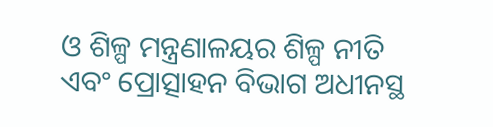ଓ ଶିଳ୍ପ ମନ୍ତ୍ରଣାଳୟର ଶିଳ୍ପ ନୀତି ଏବଂ ପ୍ରୋତ୍ସାହନ ବିଭାଗ ଅଧୀନସ୍ଥ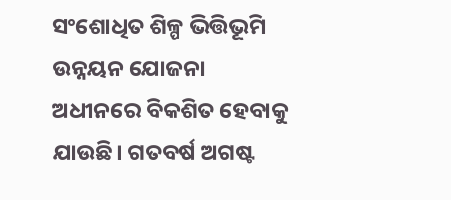ସଂଶୋଧିତ ଶିଳ୍ପ ଭିତ୍ତିଭୂମି ଉନ୍ନୟନ ଯୋଜନା ଅଧୀନରେ ବିକଶିତ ହେବାକୁ ଯାଉଛି। ଗତବର୍ଷ ଅଗଷ୍ଟ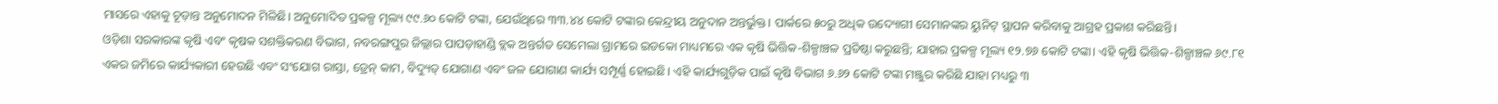ମାସରେ ଏହାକୁ ଚୂଡ଼ାନ୍ତ ଅନୁମୋଦନ ମିଳିଛି। ଅନୁମୋଦିତ ପ୍ରକଳ୍ପ ମୂଲ୍ୟ ୯୯.୬୦ କୋଟି ଟଙ୍କା, ଯେଉଁଥିରେ ୩୩.୪୪ କୋଟି ଟଙ୍କାର କେନ୍ଦ୍ରୀୟ ଅନୁଦାନ ଅନ୍ତର୍ଭୁକ୍ତ। ପାର୍କରେ ୫୦ରୁ ଅଧିକ ଉଦ୍ୟୋଗୀ ସେମାନଙ୍କର ୟୁନିଟ୍ ସ୍ଥାପନ କରିବାକୁ ଆଗ୍ରହ ପ୍ରକାଶ କରିଛନ୍ତି।
ଓଡ଼ିଶା ସରକାରଙ୍କ କୃଷି ଏବଂ କୃଷକ ସଶକ୍ତିକରଣ ବିଭାଗ, ନବରଙ୍ଗପୁର ଜିଲ୍ଲାର ପାପଡ଼ାହାଣ୍ଡି ବ୍ଲକ ଅନ୍ତର୍ଗତ ସେମେଲା ଗ୍ରାମରେ ଇଡକୋ ମାଧ୍ୟମରେ ଏକ କୃଷି ଭିତ୍ତିକ-ଶିଳ୍ପାଞ୍ଚଳ ପ୍ରତିଷ୍ଠା କରୁଛନ୍ତି; ଯାହାର ପ୍ରକଳ୍ପ ମୂଲ୍ୟ ୧୨.୭୬ କୋଟି ଟଙ୍କା। ଏହି କୃଷି ଭିତ୍ତିକ-ଶିଳ୍ପାଞ୍ଚଳ ୬୯.୮୧ ଏକର ଜମିରେ କାର୍ଯ୍ୟକାରୀ ହେଉଛି ଏବଂ ସଂଯୋଗ ରାସ୍ତା, ଡ୍ରେନ୍ କାମ, ବିଦ୍ୟୁତ୍ ଯୋଗାଣ ଏବଂ ଜଳ ଯୋଗାଣ କାର୍ଯ୍ୟ ସମ୍ପୂର୍ଣ୍ଣ ହୋଇଛି। ଏହି କାର୍ଯ୍ୟଗୁଡ଼ିକ ପାଇଁ କୃଷି ବିଭାଗ ୬.୬୨ କୋଟି ଟଙ୍କା ମଞ୍ଜୁର କରିଛି ଯାହା ମଧ୍ୟରୁ ୩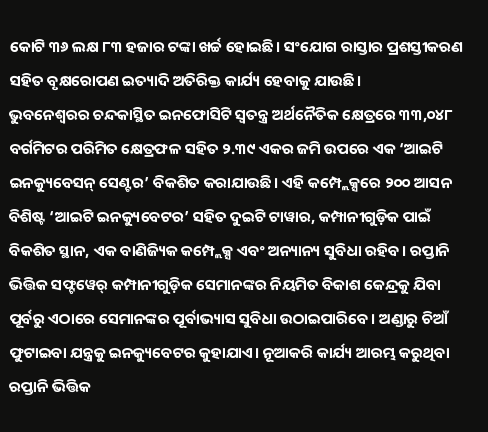କୋଟି ୩୬ ଲକ୍ଷ ୮୩ ହଜାର ଟଙ୍କା ଖର୍ଚ୍ଚ ହୋଇଛି। ସଂଯୋଗ ରାସ୍ତାର ପ୍ରଶସ୍ତୀକରଣ ସହିତ ବୃକ୍ଷରୋପଣ ଇତ୍ୟାଦି ଅତିରିକ୍ତ କାର୍ଯ୍ୟ ହେବାକୁ ଯାଉଛି।
ଭୁବନେଶ୍ୱରର ଚନ୍ଦକାସ୍ଥିତ ଇନଫୋସିଟି ସ୍ୱତନ୍ତ୍ର ଅର୍ଥନୈତିକ କ୍ଷେତ୍ରରେ ୩୩,୦୪୮ ବର୍ଗମିଟର ପରିମିତ କ୍ଷେତ୍ରଫଳ ସହିତ ୨.୩୯ ଏକର ଜମି ଉପରେ ଏକ ‘ଆଇଟି ଇନକ୍ୟୁବେସନ୍ ସେଣ୍ଟର’ ବିକଶିତ କରାଯାଉଛି। ଏହି କମ୍ପ୍ଲେକ୍ସରେ ୨୦୦ ଆସନ ବିଶିଷ୍ଟ ‘ଆଇଟି ଇନକ୍ୟୁବେଟର’ ସହିତ ଦୁଇଟି ଟାୱାର, କମ୍ପାନୀଗୁଡ଼ିକ ପାଇଁ ବିକଶିତ ସ୍ଥାନ, ଏକ ବାଣିଜ୍ୟିକ କମ୍ପ୍ଲେକ୍ସ ଏବଂ ଅନ୍ୟାନ୍ୟ ସୁବିଧା ରହିବ। ରପ୍ତାନି ଭିତ୍ତିକ ସଫ୍ଟୱେର୍ କମ୍ପାନୀଗୁଡ଼ିକ ସେମାନଙ୍କର ନିୟମିତ ବିକାଶ କେନ୍ଦ୍ରକୁ ଯିବା ପୂର୍ବରୁ ଏଠାରେ ସେମାନଙ୍କର ପୂର୍ବାଭ୍ୟାସ ସୁବିଧା ଉଠାଇପାରିବେ। ଅଣ୍ଡାରୁ ଚିଆଁ ଫୁଟାଇବା ଯନ୍ତ୍ରକୁ ଇନକ୍ୟୁବେଟର କୁହାଯାଏ। ନୂଆକରି କାର୍ଯ୍ୟ ଆରମ୍ଭ କରୁଥିବା ରପ୍ତାନି ଭିତ୍ତିକ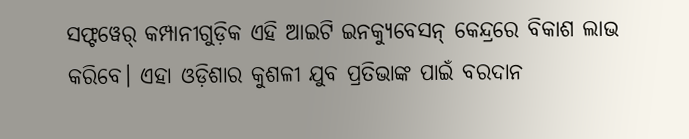ସଫ୍ଟୱେର୍ କମ୍ପାନୀଗୁଡ଼ିକ ଏହି ଆଇଟି ଇନକ୍ୟୁବେସନ୍ କେନ୍ଦ୍ରରେ ବିକାଶ ଲାଭ କରିବେ। ଏହା ଓଡ଼ିଶାର କୁଶଳୀ ଯୁବ ପ୍ରତିଭାଙ୍କ ପାଇଁ ବରଦାନ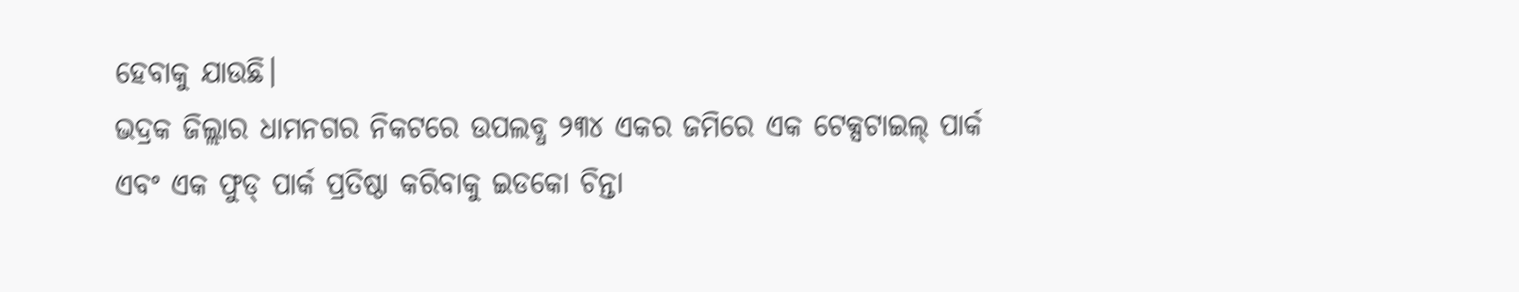ହେବାକୁ ଯାଉଛି।
ଭଦ୍ରକ ଜିଲ୍ଲାର ଧାମନଗର ନିକଟରେ ଉପଲବ୍ଧ ୨୩୪ ଏକର ଜମିରେ ଏକ ଟେକ୍ସଟାଇଲ୍ ପାର୍କ ଏବଂ ଏକ ଫୁଡ୍ ପାର୍କ ପ୍ରତିଷ୍ଠା କରିବାକୁ ଇଡକୋ ଚିନ୍ତା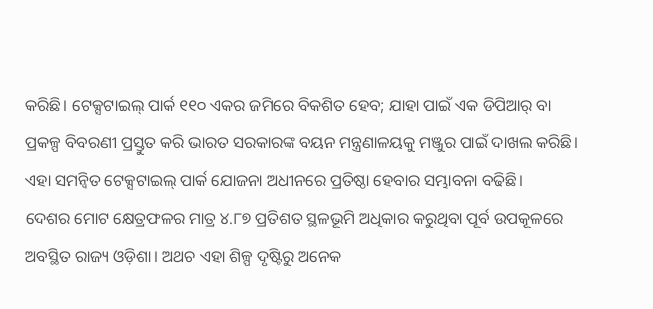କରିଛି। ଟେକ୍ସଟାଇଲ୍ ପାର୍କ ୧୧୦ ଏକର ଜମିରେ ବିକଶିତ ହେବ; ଯାହା ପାଇଁ ଏକ ଡିପିଆର୍ ବା ପ୍ରକଳ୍ପ ବିବରଣୀ ପ୍ରସ୍ତୁତ କରି ଭାରତ ସରକାରଙ୍କ ବୟନ ମନ୍ତ୍ରଣାଳୟକୁ ମଞ୍ଜୁର ପାଇଁ ଦାଖଲ କରିଛି। ଏହା ସମନ୍ୱିତ ଟେକ୍ସଟାଇଲ୍ ପାର୍କ ଯୋଜନା ଅଧୀନରେ ପ୍ରତିଷ୍ଠା ହେବାର ସମ୍ଭାବନା ବଢିଛି।
ଦେଶର ମୋଟ କ୍ଷେତ୍ରଫଳର ମାତ୍ର ୪.୮୭ ପ୍ରତିଶତ ସ୍ଥଳଭୂମି ଅଧିକାର କରୁଥିବା ପୂର୍ବ ଉପକୂଳରେ ଅବସ୍ଥିତ ରାଜ୍ୟ ଓଡ଼ିଶା। ଅଥଚ ଏହା ଶିଳ୍ପ ଦୃଷ୍ଟିରୁ ଅନେକ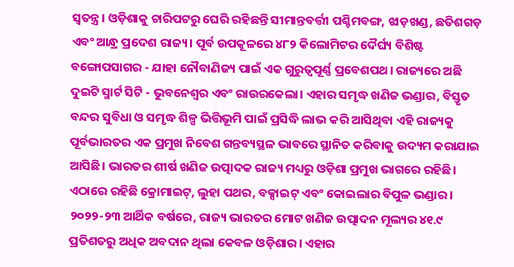ସ୍ୱତନ୍ତ୍ର। ଓଡ଼ିଶାକୁ ଚାରିପଟରୁ ଘେରି ରହିଛନ୍ତି ସୀମାନ୍ତବର୍ତ୍ତୀ ପଶ୍ଚିମବଙ୍ଗ, ଝାଡ଼ଖଣ୍ଡ, ଛତିଶଗଡ଼ ଏବଂ ଆନ୍ଧ୍ର ପ୍ରଦେଶ ରାଜ୍ୟ। ପୂର୍ବ ଉପକୂଳରେ ୪୮୨ କିଲୋମିଟର ଦୈର୍ଘ୍ୟ ବିଶିଷ୍ଟ ବଙ୍ଗୋପସାଗର - ଯାହା ନୌବାଣିଜ୍ୟ ପାଇଁ ଏକ ଗୁରୁତ୍ୱପୂର୍ଣ୍ଣ ପ୍ରବେଶପଥ। ରାଜ୍ୟରେ ଅଛି ଦୁଇଟି ସ୍ମାର୍ଟ ସିଟି - ଭୁବନେଶ୍ୱର ଏବଂ ରାଉରକେଲା। ଏହାର ସମୃଦ୍ଧ ଖଣିଜ ଭଣ୍ଡାର, ବିସ୍ତୃତ ବନ୍ଦର ସୁବିଧା ଓ ସମୃଦ୍ଧ ଶିଳ୍ପ ଭିତ୍ତିଭୂମି ପାଇଁ ପ୍ରସିଦ୍ଧି ଲାଭ କରି ଆସିଥିବା ଏହି ରାଜ୍ୟକୁ ପୂର୍ବଭାରତର ଏକ ପ୍ରମୁଖ ନିବେଶ ଗନ୍ତବ୍ୟସ୍ଥଳ ଭାବରେ ସ୍ଥାନିତ କରିବାକୁ ଉଦ୍ୟମ କରାଯାଇ ଆସିଛି। ଭାରତର ଶୀର୍ଷ ଖଣିଜ ଉତ୍ପାଦକ ରାଜ୍ୟ ମଧ୍ୟରୁ ଓଡ଼ିଶା ପ୍ରମୁଖ ଭାଗରେ ରହିଛି। ଏଠାରେ ରହିଛି କ୍ରୋମାଇଟ୍, ଲୁହା ପଥର, ବକ୍ସାଇଟ୍ ଏବଂ କୋଇଲାର ବିପୁଳ ଭଣ୍ଡାର। ୨୦୨୨-୨୩ ଆର୍ଥିକ ବର୍ଷରେ, ରାଜ୍ୟ ଭାରତର ମୋଟ ଖଣିଜ ଉତ୍ପାଦନ ମୂଲ୍ୟର ୪୧.୯ ପ୍ରତିଶତରୁ ଅଧିକ ଅବଦାନ ଥିଲା କେବଳ ଓଡ଼ିଶାର। ଏହାର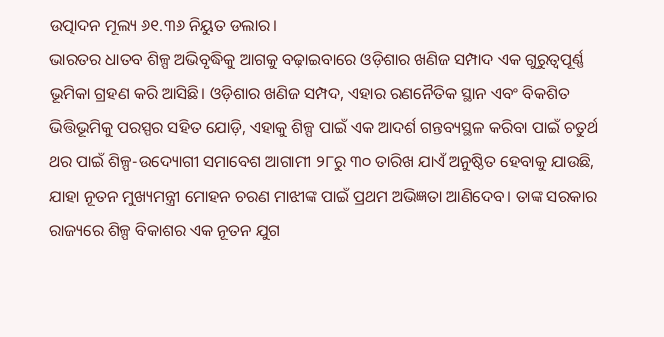ଉତ୍ପାଦନ ମୂଲ୍ୟ ୬୧.୩୬ ନିୟୁତ ଡଲାର।
ଭାରତର ଧାତବ ଶିଳ୍ପ ଅଭିବୃଦ୍ଧିକୁ ଆଗକୁ ବଢ଼ାଇବାରେ ଓଡ଼ିଶାର ଖଣିଜ ସମ୍ପାଦ ଏକ ଗୁରୁତ୍ୱପୂର୍ଣ୍ଣ ଭୂମିକା ଗ୍ରହଣ କରି ଆସିଛି। ଓଡ଼ିଶାର ଖଣିଜ ସମ୍ପଦ, ଏହାର ରଣନୈତିକ ସ୍ଥାନ ଏବଂ ବିକଶିତ ଭିତ୍ତିଭୂମିକୁ ପରସ୍ପର ସହିତ ଯୋଡ଼ି, ଏହାକୁ ଶିଳ୍ପ ପାଇଁ ଏକ ଆଦର୍ଶ ଗନ୍ତବ୍ୟସ୍ଥଳ କରିବା ପାଇଁ ଚତୁର୍ଥ ଥର ପାଇଁ ଶିଳ୍ପ-ଉଦ୍ୟୋଗୀ ସମାବେଶ ଆଗାମୀ ୨୮ରୁ ୩୦ ତାରିଖ ଯାଏଁ ଅନୁଷ୍ଠିତ ହେବାକୁ ଯାଉଛି, ଯାହା ନୂତନ ମୁଖ୍ୟମନ୍ତ୍ରୀ ମୋହନ ଚରଣ ମାଝୀଙ୍କ ପାଇଁ ପ୍ରଥମ ଅଭିଜ୍ଞତା ଆଣିଦେବ। ତାଙ୍କ ସରକାର ରାଜ୍ୟରେ ଶିଳ୍ପ ବିକାଶର ଏକ ନୂତନ ଯୁଗ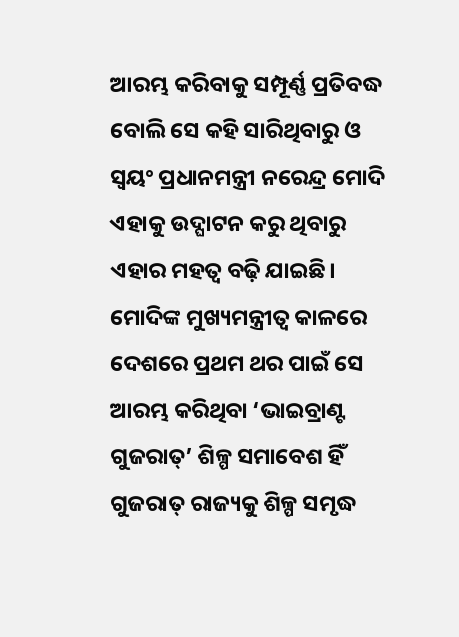ଆରମ୍ଭ କରିବାକୁ ସମ୍ପୂର୍ଣ୍ଣ ପ୍ରତିବଦ୍ଧ ବୋଲି ସେ କହି ସାରିଥିବାରୁ ଓ ସ୍ୱୟଂ ପ୍ରଧାନମନ୍ତ୍ରୀ ନରେନ୍ଦ୍ର ମୋଦି ଏହାକୁ ଉଦ୍ଘାଟନ କରୁ ଥିବାରୁ ଏହାର ମହତ୍ୱ ବଢ଼ି ଯାଇଛି। ମୋଦିଙ୍କ ମୁଖ୍ୟମନ୍ତ୍ରୀତ୍ୱ କାଳରେ ଦେଶରେ ପ୍ରଥମ ଥର ପାଇଁ ସେ ଆରମ୍ଭ କରିଥିବା ‘ଭାଇବ୍ରାଣ୍ଟ ଗୁଜରାତ୍’ ଶିଳ୍ପ ସମାବେଶ ହିଁ ଗୁଜରାତ୍ ରାଜ୍ୟକୁ ଶିଳ୍ପ ସମୃଦ୍ଧ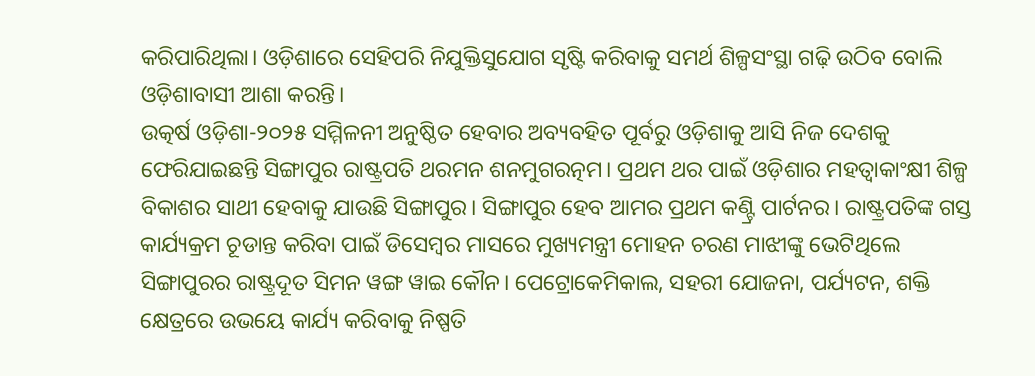କରିପାରିଥିଲା। ଓଡ଼ିଶାରେ ସେହିପରି ନିଯୁକ୍ତିସୁଯୋଗ ସୃଷ୍ଟି କରିବାକୁ ସମର୍ଥ ଶିଳ୍ପସଂସ୍ଥା ଗଢ଼ି ଉଠିବ ବୋଲି ଓଡ଼ିଶାବାସୀ ଆଶା କରନ୍ତି।
ଉତ୍କର୍ଷ ଓଡ଼ିଶା-୨୦୨୫ ସମ୍ମିଳନୀ ଅନୁଷ୍ଠିତ ହେବାର ଅବ୍ୟବହିତ ପୂର୍ବରୁ ଓଡ଼ିଶାକୁ ଆସି ନିଜ ଦେଶକୁ ଫେରିଯାଇଛନ୍ତି ସିଙ୍ଗାପୁର ରାଷ୍ଟ୍ରପତି ଥରମନ ଶନମୁଗରତ୍ନମ। ପ୍ରଥମ ଥର ପାଇଁ ଓଡ଼ିଶାର ମହତ୍ୱାକାଂକ୍ଷୀ ଶିଳ୍ପ ବିକାଶର ସାଥୀ ହେବାକୁ ଯାଉଛି ସିଙ୍ଗାପୁର। ସିଙ୍ଗାପୁର ହେବ ଆମର ପ୍ରଥମ କଣ୍ଟ୍ରି ପାର୍ଟନର। ରାଷ୍ଟ୍ରପତିଙ୍କ ଗସ୍ତ କାର୍ଯ୍ୟକ୍ରମ ଚୂଡାନ୍ତ କରିବା ପାଇଁ ଡିସେମ୍ବର ମାସରେ ମୁଖ୍ୟମନ୍ତ୍ରୀ ମୋହନ ଚରଣ ମାଝୀଙ୍କୁ ଭେଟିଥିଲେ ସିଙ୍ଗାପୁରର ରାଷ୍ଟ୍ରଦୂତ ସିମନ ୱଙ୍ଗ ୱାଇ କୌନ। ପେଟ୍ରୋକେମିକାଲ, ସହରୀ ଯୋଜନା, ପର୍ଯ୍ୟଟନ, ଶକ୍ତି କ୍ଷେତ୍ରରେ ଉଭୟେ କାର୍ଯ୍ୟ କରିବାକୁ ନିଷ୍ପତି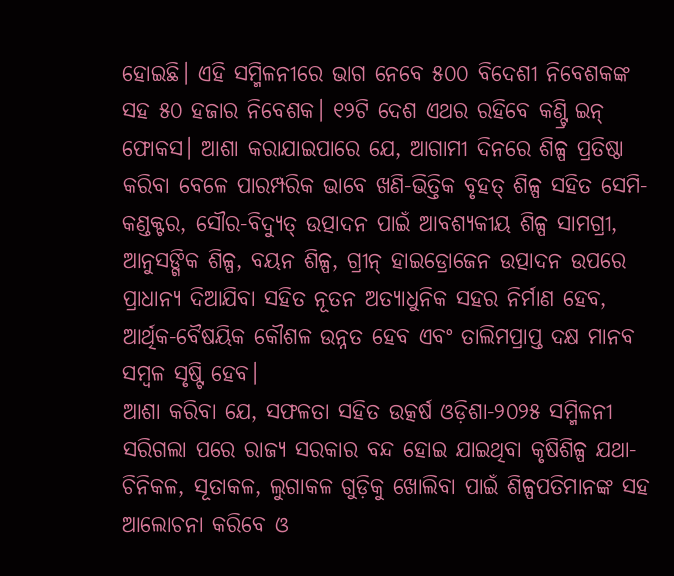ହୋଇଛି। ଏହି ସମ୍ମିଳନୀରେ ଭାଗ ନେବେ ୫୦୦ ବିଦେଶୀ ନିବେଶକଙ୍କ ସହ ୫୦ ହଜାର ନିବେଶକ। ୧୨ଟି ଦେଶ ଏଥର ରହିବେ କଣ୍ଟ୍ରି ଇନ୍ ଫୋକସ। ଆଶା କରାଯାଇପାରେ ଯେ, ଆଗାମୀ ଦିନରେ ଶିଳ୍ପ ପ୍ରତିଷ୍ଠା କରିବା ବେଳେ ପାରମ୍ପରିକ ଭାବେ ଖଣି-ଭିତ୍ତିକ ବୃହତ୍ ଶିଳ୍ପ ସହିତ ସେମି-କଣ୍ଡକ୍ଟର, ସୌର-ବିଦ୍ୟୁତ୍ ଉତ୍ପାଦନ ପାଇଁ ଆବଶ୍ୟକୀୟ ଶିଳ୍ପ ସାମଗ୍ରୀ, ଆନୁସଙ୍ଗିକ ଶିଳ୍ପ, ବୟନ ଶିଳ୍ପ, ଗ୍ରୀନ୍ ହାଇଡ୍ରୋଜେନ ଉତ୍ପାଦନ ଉପରେ ପ୍ରାଧାନ୍ୟ ଦିଆଯିବା ସହିତ ନୂତନ ଅତ୍ୟାଧୁନିକ ସହର ନିର୍ମାଣ ହେବ, ଆର୍ଥିକ-ବୈଷୟିକ କୌଶଳ ଉନ୍ନତ ହେବ ଏବଂ ତାଲିମପ୍ରାପ୍ତ ଦକ୍ଷ ମାନବ ସମ୍ବଳ ସୃଷ୍ଟି ହେବ।
ଆଶା କରିବା ଯେ, ସଫଳତା ସହିତ ଉତ୍କର୍ଷ ଓଡ଼ିଶା-୨୦୨୫ ସମ୍ମିଳନୀ ସରିଗଲା ପରେ ରାଜ୍ୟ ସରକାର ବନ୍ଦ ହୋଇ ଯାଇଥିବା କୃଷିଶିଳ୍ପ ଯଥା- ଚିନିକଳ, ସୂତାକଳ, ଲୁଗାକଳ ଗୁଡ଼ିକୁ ଖୋଲିବା ପାଇଁ ଶିଳ୍ପପତିମାନଙ୍କ ସହ ଆଲୋଚନା କରିବେ ଓ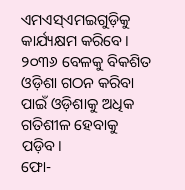ଏମଏସ୍ଏମଇଗୁଡ଼ିକୁ କାର୍ଯ୍ୟକ୍ଷମ କରିବେ। ୨୦୩୬ ବେଳକୁ ବିକଶିତ ଓଡ଼ିଶା ଗଠନ କରିବା ପାଇଁ ଓଡ଼ିଶାକୁ ଅଧିକ ଗତିଶୀଳ ହେବାକୁ ପଡ଼ିବ।
ଫୋ-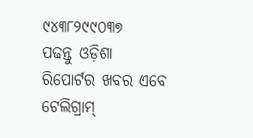୯୪୩୮୨୯୯୦୩୭
ପଢନ୍ତୁ ଓଡ଼ିଶା ରିପୋର୍ଟର ଖବର ଏବେ ଟେଲିଗ୍ରାମ୍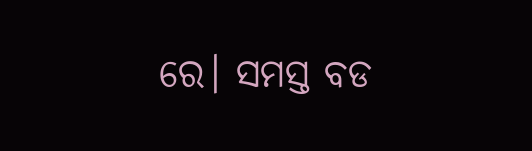ରେ। ସମସ୍ତ ବଡ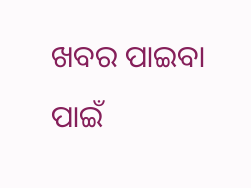ଖବର ପାଇବା ପାଇଁ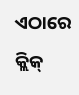ଏଠାରେ କ୍ଲିକ୍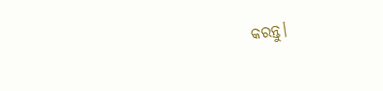କରନ୍ତୁ।